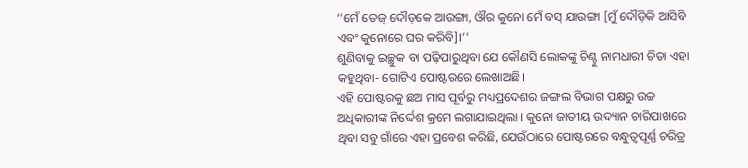‘‘ମେଁ ତେଜ୍ ଦୌଡ଼କେ ଆଉଙ୍ଗା, ଔର କୁନୋ ମେଁ ବସ୍ ଯାଉଙ୍ଗା [ମୁଁ ଦୌଡ଼ିକି ଆସିବି ଏବଂ କୁନୋରେ ଘର କରିବି]।’’
ଶୁଣିବାକୁ ଇଚ୍ଛୁକ ବା ପଢ଼ିପାରୁଥିବା ଯେ କୌଣସି ଲୋକଙ୍କୁ ଚିଣ୍ଟୁ ନାମଧାରୀ ଚିତା ଏହା କହୁଥିବା- ଗୋଟିଏ ପୋଷ୍ଟରରେ ଲେଖାଅଛି।
ଏହି ପୋଷ୍ଟରକୁ ଛଅ ମାସ ପୂର୍ବରୁ ମଧ୍ୟପ୍ରଦେଶର ଜଙ୍ଗଲ ବିଭାଗ ପକ୍ଷରୁ ଉଚ୍ଚ ଅଧିକାରୀଙ୍କ ନିର୍ଦ୍ଦେଶ କ୍ରମେ ଲଗାଯାଇଥିଲା । କୁନୋ ଜାତୀୟ ଉଦ୍ୟାନ ଚାରିପାଖରେ ଥିବା ସବୁ ଗାଁରେ ଏହା ପ୍ରବେଶ କରିଛି, ଯେଉଁଠାରେ ପୋଷ୍ଟରରେ ବନ୍ଧୁତ୍ୱପୂର୍ଣ୍ଣ ଚରିତ୍ର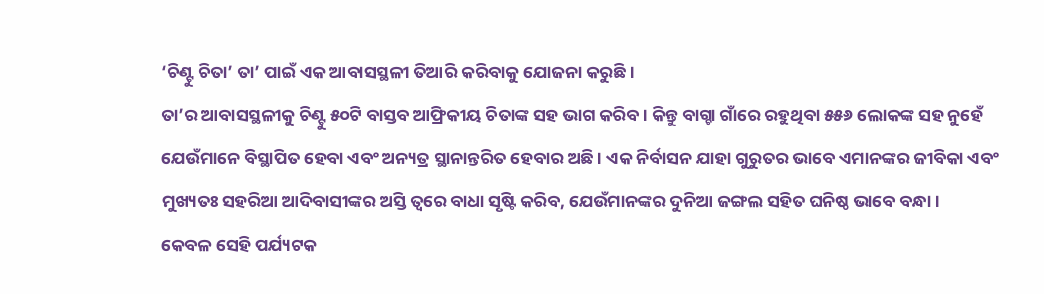‘ଚିଣ୍ଟୁ ଚିତା’ ତା’ ପାଇଁ ଏକ ଆବାସସ୍ଥଳୀ ତିଆରି କରିବାକୁ ଯୋଜନା କରୁଛି ।
ତା’ର ଆବାସସ୍ଥଳୀକୁ ଚିଣ୍ଟୁ ୫୦ଟି ବାସ୍ତବ ଆଫ୍ରିକୀୟ ଚିତାଙ୍କ ସହ ଭାଗ କରିବ । କିନ୍ତୁ ବାଗ୍ଚା ଗାଁରେ ରହୁଥିବା ୫୫୬ ଲୋକଙ୍କ ସହ ନୁହେଁ ଯେଉଁମାନେ ବିସ୍ଥାପିତ ହେବା ଏବଂ ଅନ୍ୟତ୍ର ସ୍ଥାନାନ୍ତରିତ ହେବାର ଅଛି । ଏକ ନିର୍ବାସନ ଯାହା ଗୁରୁତର ଭାବେ ଏମାନଙ୍କର ଜୀବିକା ଏବଂ ମୁଖ୍ୟତଃ ସହରିଆ ଆଦିବାସୀଙ୍କର ଅସ୍ତି ତ୍ୱରେ ବାଧା ସୃଷ୍ଟି କରିବ, ଯେଉଁମାନଙ୍କର ଦୁନିଆ ଜଙ୍ଗଲ ସହିତ ଘନିଷ୍ଠ ଭାବେ ବନ୍ଧା ।
କେବଳ ସେହି ପର୍ଯ୍ୟଟକ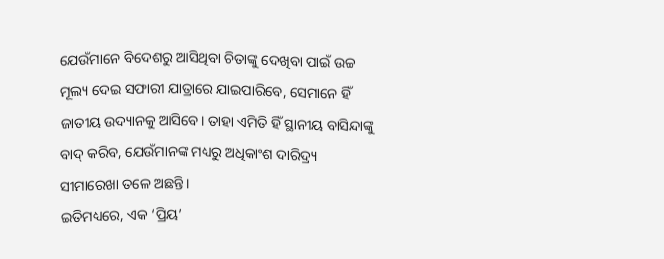ଯେଉଁମାନେ ବିଦେଶରୁ ଆସିଥିବା ଚିତାଙ୍କୁ ଦେଖିବା ପାଇଁ ଉଚ୍ଚ ମୂଲ୍ୟ ଦେଇ ସଫାରୀ ଯାତ୍ରାରେ ଯାଇପାରିବେ, ସେମାନେ ହିଁ ଜାତୀୟ ଉଦ୍ୟାନକୁ ଆସିବେ। ତାହା ଏମିତି ହିଁ ସ୍ଥାନୀୟ ବାସିନ୍ଦାଙ୍କୁ ବାଦ୍ କରିବ, ଯେଉଁମାନଙ୍କ ମଧ୍ୟରୁ ଅଧିକାଂଶ ଦାରିଦ୍ର୍ୟ ସୀମାରେଖା ତଳେ ଅଛନ୍ତି।
ଇତିମଧ୍ୟରେ, ଏକ ‘ପ୍ରିୟ’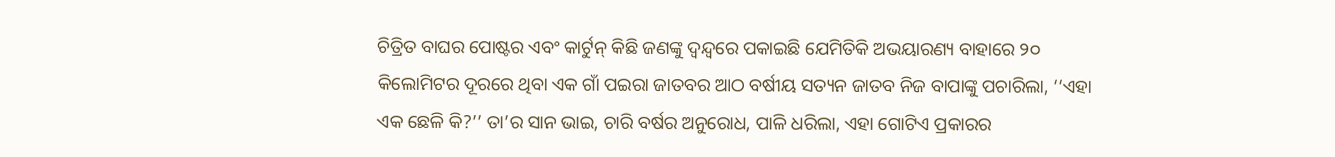ଚିତ୍ରିତ ବାଘର ପୋଷ୍ଟର ଏବଂ କାର୍ଟୁନ୍ କିଛି ଜଣଙ୍କୁ ଦ୍ୱନ୍ଦ୍ୱରେ ପକାଇଛି ଯେମିତିକି ଅଭୟାରଣ୍ୟ ବାହାରେ ୨୦ କିଲୋମିଟର ଦୂରରେ ଥିବା ଏକ ଗାଁ ପଇରା ଜାତବର ଆଠ ବର୍ଷୀୟ ସତ୍ୟନ ଜାତବ ନିଜ ବାପାଙ୍କୁ ପଚାରିଲା, ‘‘ଏହା ଏକ ଛେଳି କି?’’ ତା’ର ସାନ ଭାଇ, ଚାରି ବର୍ଷର ଅନୁରୋଧ, ପାଳି ଧରିଲା, ଏହା ଗୋଟିଏ ପ୍ରକାରର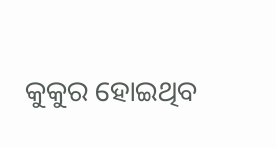କୁକୁର ହୋଇଥିବ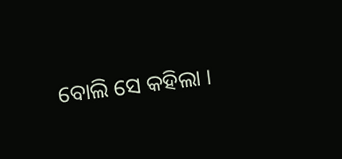ବୋଲି ସେ କହିଲା ।